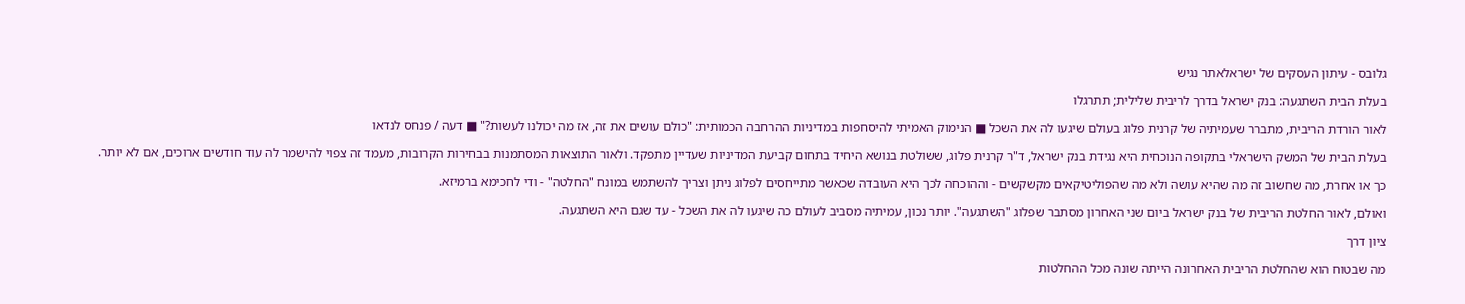גלובס - עיתון העסקים של ישראלאתר נגיש

בעלת הבית השתגעה: בנק ישראל בדרך לריבית שלילית; תתרגלו

לאור הורדת הריבית, מתברר שעמיתיה של קרנית פלוג בעולם שיגעו לה את השכל ■ הנימוק האמיתי להיסחפות במדיניות ההרחבה הכמותית: "כולם עושים את זה, אז מה יכולנו לעשות?" ■ דעה / פנחס לנדאו

בעלת הבית של המשק הישראלי בתקופה הנוכחית היא נגידת בנק ישראל, ד"ר קרנית פלוג, ששולטת בנושא היחיד בתחום קביעת המדיניות שעדיין מתפקד. ולאור התוצאות המסתמנות בבחירות הקרובות, מעמד זה צפוי להישמר לה עוד חודשים ארוכים, אם לא יותר.

כך או אחרת, מה שחשוב זה מה שהיא עושה ולא מה שהפוליטיקאים מקשקשים - וההוכחה לכך היא העובדה שכאשר מתייחסים לפלוג ניתן וצריך להשתמש במונח "החלטה" - ודי לחכימא ברמיזא.

ואולם, לאור החלטת הריבית של בנק ישראל ביום שני האחרון מסתבר שפלוג "השתגעה". יותר נכון, עמיתיה מסביב לעולם כה שיגעו לה את השכל - עד שגם היא השתגעה.

ציון דרך

מה שבטוח הוא שהחלטת הריבית האחרונה הייתה שונה מכל ההחלטות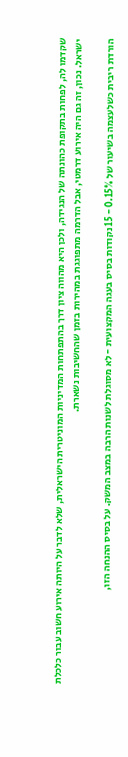שקדמו לה, לפחות בתקופת כהונתה של הנגידה, ולכן היא מהווה ציון דרך בהתפתחות המדיניות המוניטרית הישראלית, שלא לדבר על היותה אירוע חשוב עבור כלכלת ישראל. נכון, זה גם היה אירוע דרמטי, אבל הדרמה מתפוגגת במהירות בזמן שהחשיבות נשארת.

הורדת ריבית כשלעצמה בשיעור של 0.15% - 15 נקודות בסיס בעגה המקצועית - לא מסוגלת לשנות הרבה במצב המשק. על בסיס ההנחה הזו,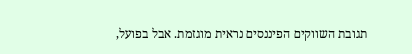תגובת השווקים הפיננסים נראית מוגזמת. אבל בפועל,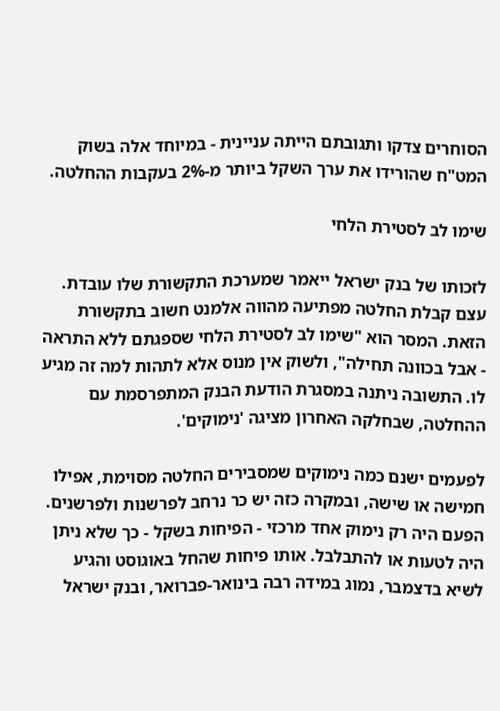הסוחרים צדקו ותגובתם הייתה עניינית - במיוחד אלה בשוק המט"ח שהורידו את ערך השקל ביותר מ-2% בעקבות ההחלטה.

שימו לב לסטירת הלחי

לזכותו של בנק ישראל ייאמר שמערכת התקשורת שלו עובדת. עצם קבלת החלטה מפתיעה מהווה אלמנט חשוב בתקשורת הזאת. המסר הוא "שימו לב לסטירת הלחי שספגתם ללא התראה - אבל בכוונה תחילה", ולשוק אין מנוס אלא לתהות למה זה מגיע לו. התשובה ניתנה במסגרת הודעת הבנק המתפרסמת עם ההחלטה, שבחלקה האחרון מציגה 'נימוקים'.

לפעמים ישנם כמה נימוקים שמסבירים החלטה מסוימת, אפילו חמישה או שישה, ובמקרה כזה יש כר נרחב לפרשנות ולפרשנים. הפעם היה רק נימוק אחד מרכזי - הפיחות בשקל - כך שלא ניתן היה לטעות או להתבלבל. אותו פיחות שהחל באוגוסט והגיע לשיא בדצמבר, נמוג במידה רבה בינואר-פברואר, ובנק ישראל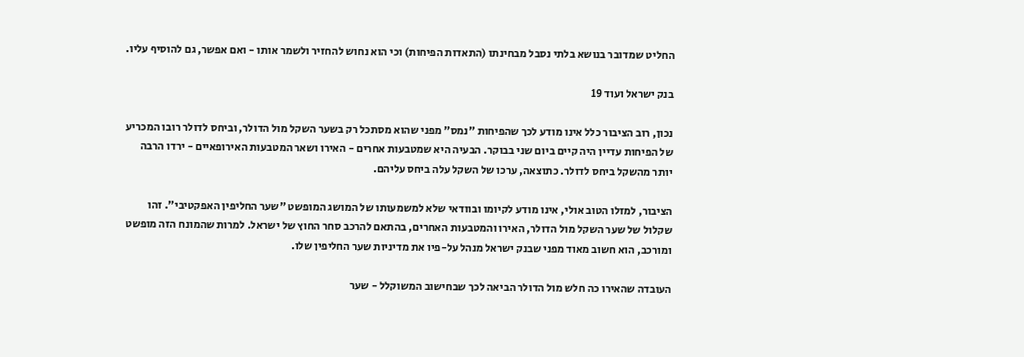החליט שמדובר בנושא בלתי נסבל מבחינתו (התאדות הפיחות) וכי הוא נחוש להחזיר ולשמר אותו - ואם אפשר, גם להוסיף עליו.

בנק ישראל ועוד 19

נכון, רוב הציבור כלל אינו מודע לכך שהפיחות "נמס" מפני שהוא מסתכל רק בשער השקל מול הדולר, וביחס לדולר רובו המכריע של הפיחות עדיין היה קיים ביום שני בבוקר. הבעיה היא שמטבעות אחרים - האירו ושאר המטבעות האירופאיים - ירדו הרבה יותר מהשקל ביחס לדולר. כתוצאה, ערכו של השקל עלה ביחס עליהם.

הציבור, למזלו הטוב אולי, אינו מודע לקיומו ובוודאי שלא למשמעותו של המושג המופשט "שער החליפין האפקטיבי". זהו שקלול של שער השקל מול הדולר, האירו והמטבעות האחרים, בהתאם להרכב סחר החוץ של ישראל. למרות שהמונח הזה מופשט ומורכב, הוא חשוב מאוד מפני שבנק ישראל מנהל על-פיו את מדיניות שער החליפין שלו.

העובדה שהאירו כה חלש מול הדולר הביאה לכך שבחישוב המשוקלל - שער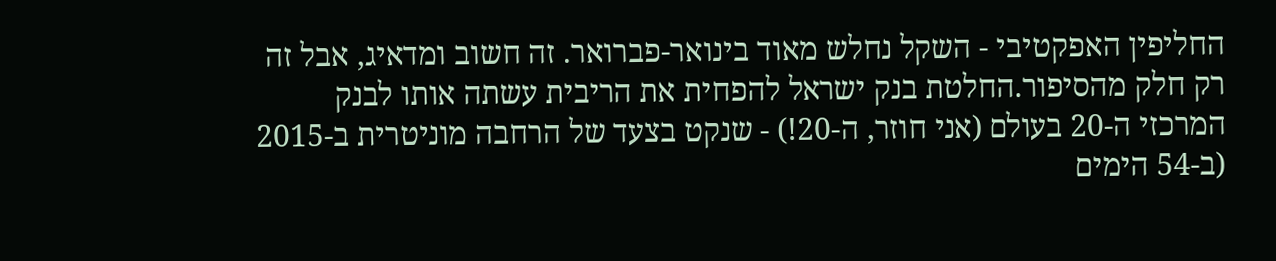החליפין האפקטיבי - השקל נחלש מאוד בינואר-פברואר. זה חשוב ומדאיג, אבל זה רק חלק מהסיפור.החלטת בנק ישראל להפחית את הריבית עשתה אותו לבנק המרכזי ה-20 בעולם (אני חוזר, ה-20!) - שנקט בצעד של הרחבה מוניטרית ב-2015 (ב-54 הימים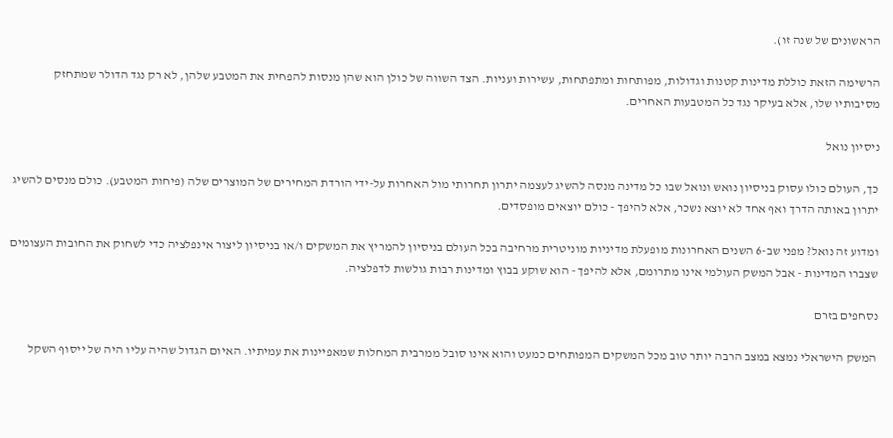הראשונים של שנה זו).

הרשימה הזאת כוללת מדינות קטנות וגדולות, מפותחות ומתפתחות, עשירות ועניות. הצד השווה של כולן הוא שהן מנסות להפחית את המטבע שלהן, לא רק נגד הדולר שמתחזק מסיבותיו שלו, אלא בעיקר נגד כל המטבעות האחרים.

ניסיון נואל

כך, העולם כולו עסוק בניסיון נואש ונואל שבו כל מדינה מנסה להשיג לעצמה יתרון תחרותי מול האחרות על-ידי הורדת המחירים של המוצרים שלה (פיחות המטבע). כולם מנסים להשיג יתרון באותה הדרך ואף אחד לא יוצא נשכר, אלא להיפך - כולם יוצאים מופסדים.

ומדוע זה נואל? מפני שב-6 השנים האחרונות מופעלת מדיניות מוניטרית מרחיבה בכל העולם בניסיון להמריץ את המשקים ו/או בניסיון ליצור אינפלציה כדי לשחוק את החובות העצומים שצברו המדינות - אבל המשק העולמי אינו מתרומם, אלא להיפך - הוא שוקע בבוץ ומדינות רבות גולשות לדפלציה.

נסחפים בזרם

המשק הישראלי נמצא במצב הרבה יותר טוב מכל המשקים המפותחים כמעט והוא אינו סובל ממרבית המחלות שמאפיינות את עמיתיו. האיום הגדול שהיה עליו היה של ייסוף השקל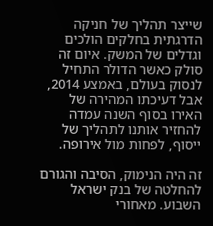שייצר תהליך של חניקה הדרגתית בחלקים הולכים וגדלים של המשק. איום זה סולק כאשר הדולר התחיל לנסוק בעולם, באמצע 2014, אבל דעיכתו המהירה של האירו בסוף השנה עמדה להחזיר אותנו לתהליך של ייסוף, לפחות מול אירופה.

זה היה הנימוק, הסיבה והגורם להחלטה של בנק ישראל השבוע. מאחורי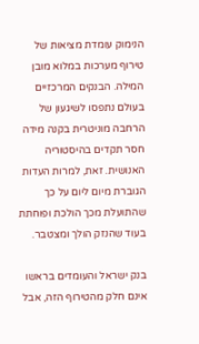הנימוק עומדת מציאות של טירוף מערכות במלוא מובן המילה. הבנקים המרכזיים בעולם נתפסו לשיגעון של הרחבה מוניטרית בקנה מידה חסר תקדים בהיסטוריה האנושית. זאת, למרות העדות הגוברת מיום ליום על כך שהתועלת מכך הולכת ופוחתת בעוד שהנזק הולך ומצטבר.

בנק ישראל והעומדים בראשו אינם חלק מהטירוף הזה, אבל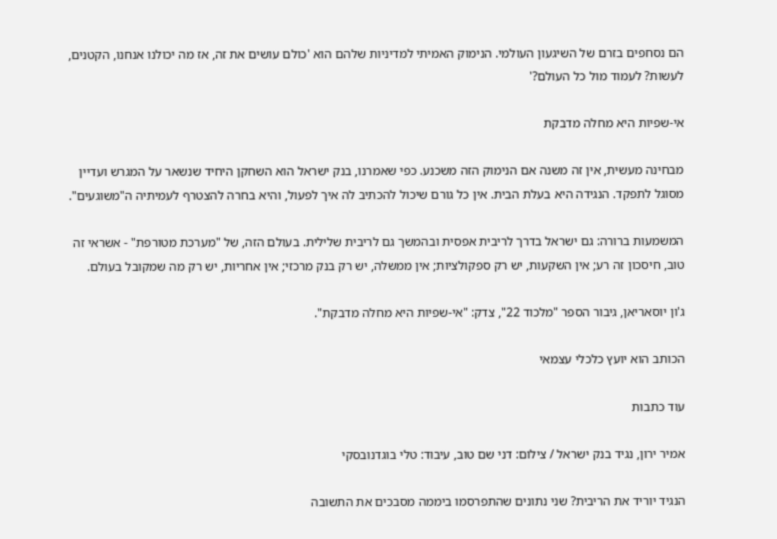הם נסחפים בזרם של השיגעון העולמי. הנימוק האמיתי למדיניות שלהם הוא 'כולם עושים את זה, אז מה יכולנו אנחנו, הקטנים, לעשות? לעמוד מול כל העולם?'

אי-שפיות היא מחלה מדבקת

מבחינה מעשית, אין זה משנה אם הנימוק הזה משכנע. כפי שאמרנו, בנק ישראל הוא השחקן היחיד שנשאר על המגרש ועדיין מסוגל לתפקד. הנגידה היא בעלת הבית. אין כל גורם שיכול להכתיב לה איך לפעול, והיא בחרה להצטרף לעמיתיה ה"משוגעים".

המשמעות ברורה: גם ישראל בדרך לריבית אפסית ובהמשך גם לריבית שלילית. בעולם הזה, של "מערכת מטורפת" - אשראי זה טוב, חיסכון זה רע; אין השקעות, יש רק ספקולציות; אין ממשלה, יש רק בנק מרכזי; אין אחריות, יש רק מה שמקובל בעולם.

ג'ון יוסאריאן, גיבור הספר "מלכוד 22", צדק: "אי-שפיות היא מחלה מדבקת".

הכותב הוא יועץ כלכלי עצמאי

עוד כתבות

אמיר ירון, נגיד בנק ישראל / צילום: דני שם טוב, עיבוד: טלי בוגדנובסקי

הנגיד יוריד את הריבית? שני נתונים שהתפרסמו ביממה מסבכים את התשובה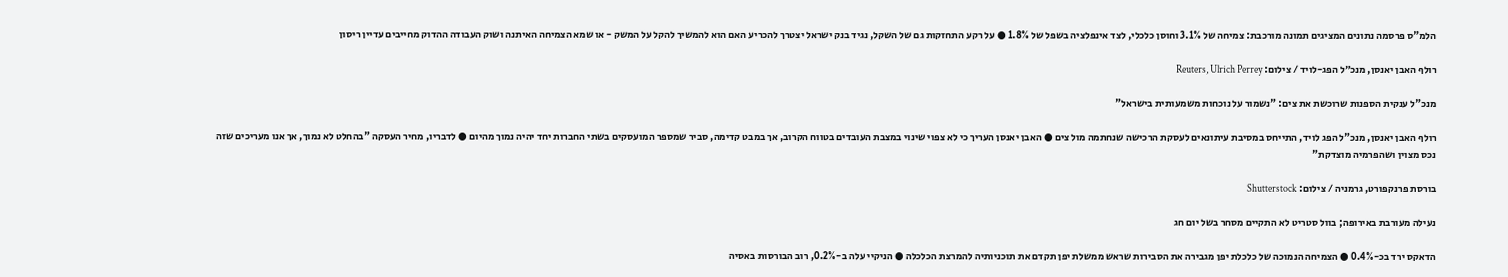הלמ"ס פרסמה נתונים המציגים תמונה מורכבת: צמיחה של 3.1% וחוסן כלכלי, לצד אינפלציה בשפל של 1.8% ● על רקע התחזקות גם של השקל, נגיד בנק ישראל יצטרך להכריע האם הוא להמשיך להקל על המשק - או שמא הצמיחה האיתנה ושוק העבודה ההדוק מחייבים עדיין ריסון

רולף האבן יאנסן, מנכ״ל הפג-לויד / צילום: Reuters, Ulrich Perrey

מנכ"ל ענקית הספנות שרוכשת את צים: "נשמור על נוכחות משמעותית בישראל"

רולף האבן יאנסן, מנכ"ל הפג לויד, התייחס במסיבת עיתונאים לעסקת הרכישה שנחתמה מול צים ● האבן יאנסן העריך כי לא צפוי שינוי במצבת העובדים בטווח הקרוב, אך במבט קדימה, סביר שמספר המועסקים בשתי החברות יחד יהיה נמוך מהיום ● לדבריו, מחיר העסקה "בהחלט לא נמוך, אך אנו מעריכים שזה נכס מצוין ושהפרמיה מוצדקת"

בורסת פרנקפורט, גרמניה / צילום: Shutterstock

נעילה מעורבת באירופה; בוול סטריט לא התקיים מסחר בשל יום חג

הדאקס ירד בכ-0.4% ● הצמיחה הנמוכה של כלכלת יפן מגבירה את הסבירות שראש ממשלת יפן תקדם את תוכניותיה להמרצת הכלכלה ● הניקיי עלה ב-0.2%, רוב הבורסות באסיה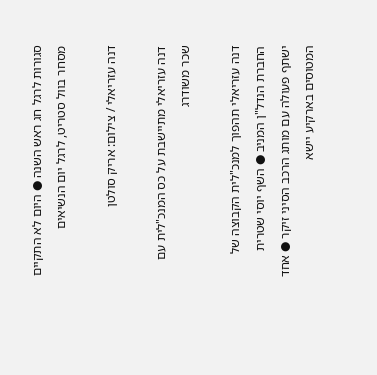סגורות לרגל חג ראש השנה ● היום לא התקיים מסחר בוול סטריט, לרגל יום הנשיאים

דנה עזריאלי / צילום: אריק סולטן

דנה עזריאלי מתיישבת על כס המנכ"לית עם שכר משודרג

דנה עזריאלי תהפוך למנכ"לית הקבוצה של החברת הנדל"ן המניב ● השף יוסי שטרית ישתף פעולה עם מותג הרכב הסיני זיקר ● אחד המטוסים בארקיע יישא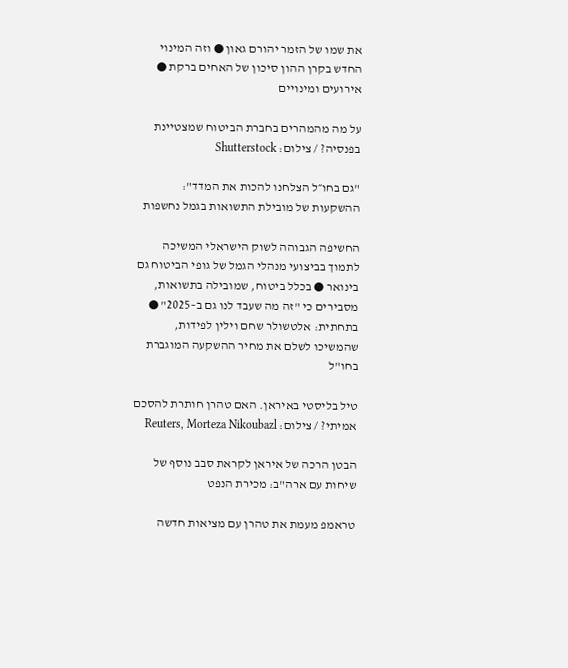את שמו של הזמר יהורם גאון ● וזה המינוי החדש בקרן ההון סיכון של האחים ברקת ● אירועים ומינויים

על מה מהמהרים בחברת הביטוח שמצטיינת בפנסיה? / צילום: Shutterstock

"גם בחו״ל הצלחנו להכות את המדד": ההשקעות של מובילת התשואות בגמל נחשפות

החשיפה הגבוהה לשוק הישראלי המשיכה לתמוך בביצועי מנהלי הגמל של גופי הביטוח גם בינואר ● בכלל ביטוח, שמובילה בתשואות, מסבירים כי "זה מה שעבד לנו גם ב–2025" ● בתחתית: אלטשולר שחם וילין לפידות, שהמשיכו לשלם את מחיר ההשקעה המוגברת בחו"ל

טיל בליסטי באיראן. האם טהרן חותרת להסכם אמיתי? / צילום: Reuters, Morteza Nikoubazl

הבטן הרכה של איראן לקראת סבב נוסף של שיחות עם ארה"ב: מכירת הנפט

טראמפ מעמת את טהרן עם מציאות חדשה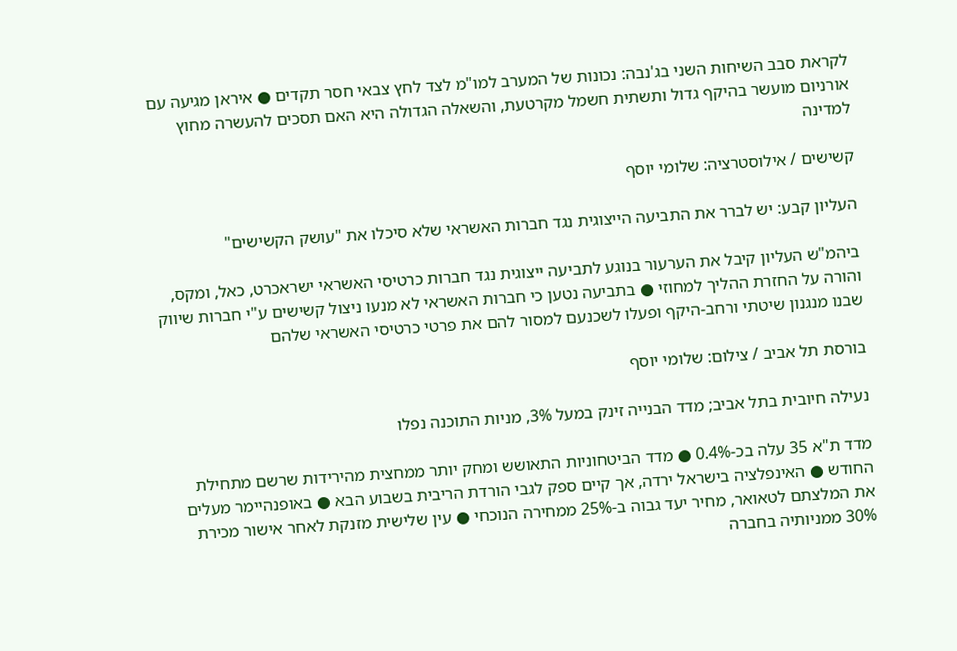לקראת סבב השיחות השני בג'נבה: נכונות של המערב למו"מ לצד לחץ צבאי חסר תקדים ● איראן מגיעה עם אורניום מועשר בהיקף גדול ותשתית חשמל מקרטעת, והשאלה הגדולה היא האם תסכים להעשרה מחוץ למדינה

קשישים / אילוסטרציה: שלומי יוסף

העליון קבע: יש לברר את התביעה הייצוגית נגד חברות האשראי שלא סיכלו את "עושק הקשישים"

ביהמ"ש העליון קיבל את הערעור בנוגע לתביעה ייצוגית נגד חברות כרטיסי האשראי ישראכרט, כאל, ומקס, והורה על החזרת ההליך למחוזי ● בתביעה נטען כי חברות האשראי לא מנעו ניצול קשישים ע"י חברות שיווק שבנו מנגנון שיטתי ורחב-היקף ופעלו לשכנעם למסור להם את פרטי כרטיסי האשראי שלהם

בורסת תל אביב / צילום: שלומי יוסף

נעילה חיובית בתל אביב; מדד הבנייה זינק במעל 3%, מניות התוכנה נפלו

מדד ת"א 35 עלה בכ-0.4% ● מדד הביטחוניות התאושש ומחק יותר ממחצית מהירידות שרשם מתחילת החודש ● האינפלציה בישראל ירדה, אך קיים ספק לגבי הורדת הריבית בשבוע הבא ● באופנהיימר מעלים את המלצתם לטאואר, מחיר יעד גבוה ב-25% ממחירה הנוכחי ● עין שלישית מזנקת לאחר אישור מכירת 30% ממניותיה בחברה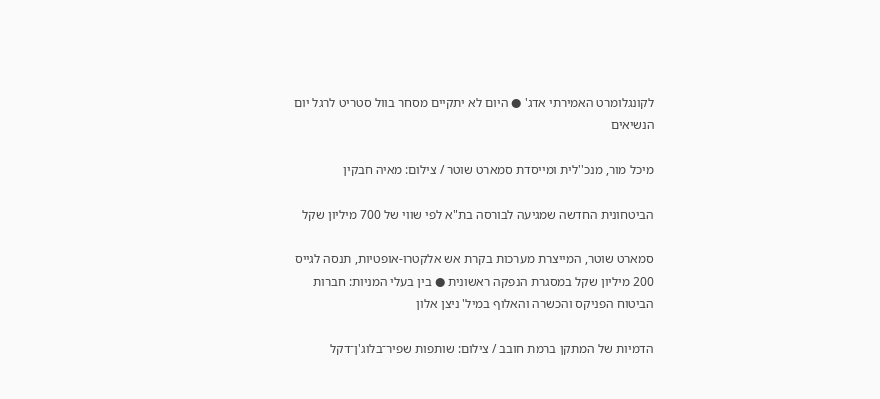לקונגלומרט האמירתי אדג' ● היום לא יתקיים מסחר בוול סטריט לרגל יום הנשיאים

מיכל מור, מנכ''לית ומייסדת סמארט שוטר / צילום: מאיה חבקין

הביטחונית החדשה שמגיעה לבורסה בת"א לפי שווי של 700 מיליון שקל

סמארט שוטר, המייצרת מערכות בקרת אש אלקטרו-אופטיות, תנסה לגייס 200 מיליון שקל במסגרת הנפקה ראשונית ● בין בעלי המניות: חברות הביטוח הפניקס והכשרה והאלוף במיל' ניצן אלון

הדמיות של המתקן ברמת חובב / צילום: שותפות שפיר־בלוג'ן־דקל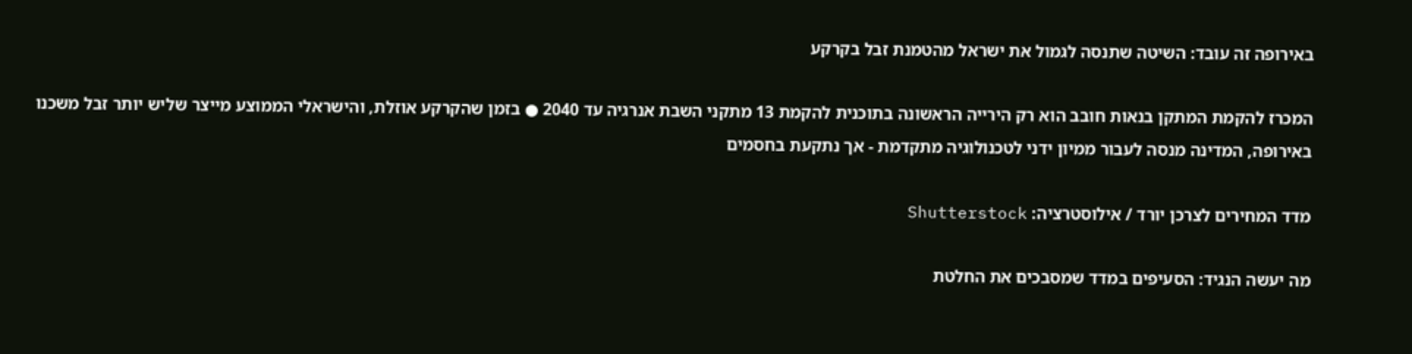באירופה זה עובד: השיטה שתנסה לגמול את ישראל מהטמנת זבל בקרקע

המכרז להקמת המתקן בנאות חובב הוא רק הירייה הראשונה בתוכנית להקמת 13 מתקני השבת אנרגיה עד 2040 ● בזמן שהקרקע אוזלת, והישראלי הממוצע מייצר שליש יותר זבל משכנו באירופה, המדינה מנסה לעבור ממיון ידני לטכנולוגיה מתקדמת - אך נתקעת בחסמים

מדד המחירים לצרכן יורד / אילוסטרציה: Shutterstock

מה יעשה הנגיד: הסעיפים במדד שמסבכים את החלטת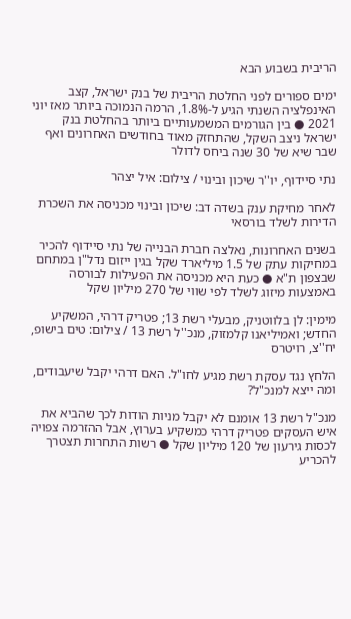הריבית בשבוע הבא

ימים ספורים לפני החלטת הריבית של בנק ישראל, קצב האינפלציה השנתי הגיע ל-1.8%, הרמה הנמוכה ביותר מאז יוני 2021 ● בין הגורמים המשמעותיים ביותר בהחלטת בנק ישראל ניצב השקל, שהתחזק מאוד בחודשים האחרונים ואף שבר שיא של 30 שנה ביחס לדולר

נתי סיידוף, יו''ר שיכון ובינוי / צילום: איל יצהר

לאחר מחיקת ענק בשדה דב: שיכון ובינוי מכניסה את השכרת הדירות לשלד בורסאי

בשנים האחרונות, נאלצה חברת הבנייה של נתי סיידוף להכיר במחיקות עתק של 1.5 מיליארד שקל בגין ייזום נדל"ן במתחם שבצפון ת"א ● כעת היא מכניסה את הפעילות לבורסה באמצעות מיזוג לשלד לפי שווי של 270 מיליון שקל

מימין: לן בלווטניק, מבעלי רשת 13; פטריק דרהי, המשקיע החדש; ואמיליאנו קלמזוק, מנכ''ל רשת 13 / צילום: טים בישופ, יח''צ, רויטרס

הלחץ נגד עסקת רשת מגיע לחו"ל. האם דרהי יקבל שיעבודים, ומה ייצא למנכ"ל?

מנכ"ל רשת 13 אומנם לא יקבל מניות הודות לכך שהביא את איש העסקים פטריק דרהי כמשקיע בערוץ, אבל ההזרמה צפויה לכסות גירעון של 120 מיליון שקל ● רשות התחרות תצטרך להכריע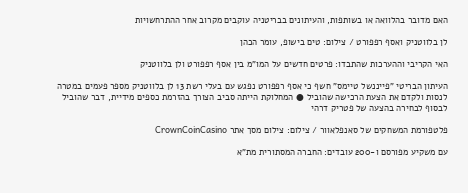האם מדובר בהלוואה או בשותפות, והעיתונים בבריטניה עוקבים מקרוב אחר ההתרחשויות

לן בלווטניק ואסף רפפורט / צילום: טים בישופ, עומר הכהן

האי הקריבי וההערכות שהתבדו: פרטים חדשים על המו"מ בין אסף רפפורט ולן בלווטניק

העיתון הבריטי "פייננשל טיימס" חשף כי אסף רפפורט נפגש עם בעלי רשת 13 לן בלווטניק מספר פעמים במטרה לנסות ולקדם את הצעת הרכישה שהוביל ● המחלוקת הייתה סביב הצורך בהזרמת כספים מידיית, דבר שהוביל לבסוף לבחירה בהצעה של פטריק דרהי

פלטפורמת המשחקים של סאנפלאוור / צילום: צילום מסך אתר CrownCoinCasino

עם משקיע מפורסם ו-200 עובדים: החברה המסתורית מת"א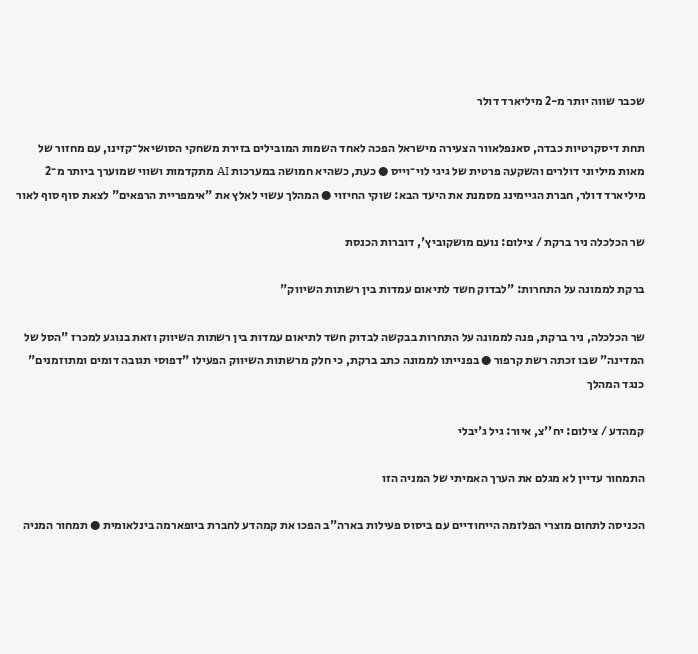שכבר שווה יותר מ-2 מיליארד דולר

תחת דיסקרטיות כבדה, סאנפלאוור הצעירה מישראל הפכה לאחד השמות המובילים בזירת משחקי הסושיאל־קזינו, עם מחזור של מאות מיליוני דולרים והשקעה פרטית של גיגי לוי־וייס ● כעת, כשהיא חמושה במערכות AI מתקדמות ושווי שמוערך ביותר מ־2 מיליארד דולר, חברת הגיימינג מסמנת את היעד הבא: שוקי החיזוי ● המהלך עשוי לאלץ את "אימפריית הרפאים" לצאת סוף סוף לאור

שר הכלכלה ניר ברקת / צילום: נועם מושקוביץ', דוברות הכנסת

ברקת לממונה על התחרות: "לבדוק חשד לתיאום עמדות בין רשתות השיווק"

שר הכלכלה, ניר ברקת, פנה לממונה על התחרות בבקשה לבדוק חשד לתיאום עמדות בין רשתות השיווק וזאת בנוגע למכרז "הסל של המדינה" שבו זכתה רשת קרפור ● בפנייתו לממונה כתב ברקת, כי חלק מרשתות השיווק הפעילו "דפוסי תגובה דומים ומתוזמנים" כנגד המהלך

קמהדע / צילום: יח''צ, איור: גיל ג'יבלי

התמחור עדיין לא מגלם את הערך האמיתי של המניה הזו

הכניסה לתחום מוצרי הפלזמה הייחודיים עם ביסוס פעילות בארה"ב הפכו את קמהדע לחברת ביופארמה בינלאומית ● תמחור המניה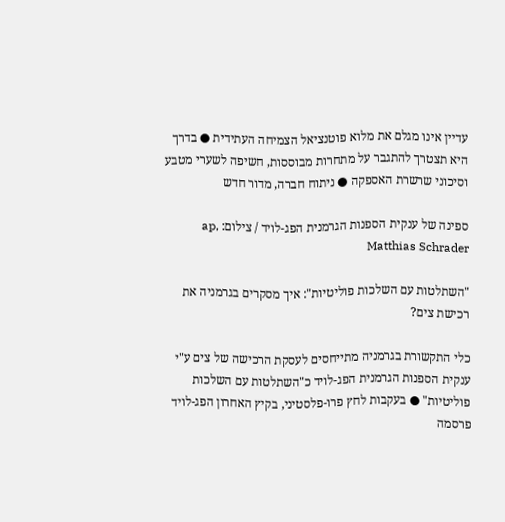עדיין אינו מגלם את מלוא פוטנציאל הצמיחה העתידית ● בדרך היא תצטרך להתגבר על מתחרות מבוססות, חשיפה לשערי מטבע וסיכוני שרשרת האספקה ● ניתוח חברה, מדור חדש

ספינה של ענקית הספנות הגרמנית הפג-לויד / צילום: ap, Matthias Schrader

"השתלטות עם השלכות פוליטיות": איך מסקרים בגרמניה את רכישת צים?

כלי התקשורת בגרמניה מתייחסים לעסקת הרכישה של צים ע"י ענקית הספנות הגרמנית הפג-לויד כ"השתלטות עם השלכות פוליטיות" ● בעקבות לחץ פרו-פלסטיני, בקיץ האחרון הפג-לויד פרסמה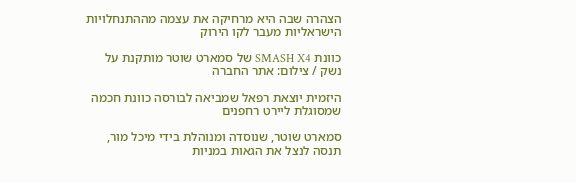הצהרה שבה היא מרחיקה את עצמה מההתנחלויות הישראליות מעבר לקו הירוק

כוונת SMASH X4 של סמארט שוטר מותקנת על נשק / צילום: אתר החברה

היזמית יוצאת רפאל שמביאה לבורסה כוונת חכמה שמסוגלת ליירט רחפנים

סמארט שוטר, שנוסדה ומנוהלת בידי מיכל מור, תנסה לנצל את הגאות במניות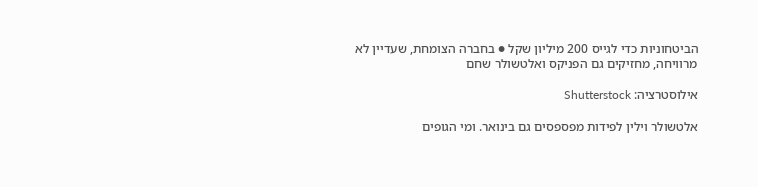הביטחוניות כדי לגייס 200 מיליון שקל ● בחברה הצומחת, שעדיין לא מרוויחה, מחזיקים גם הפניקס ואלטשולר שחם

אילוסטרציה: Shutterstock

אלטשולר וילין לפידות מפספסים גם בינואר. ומי הגופים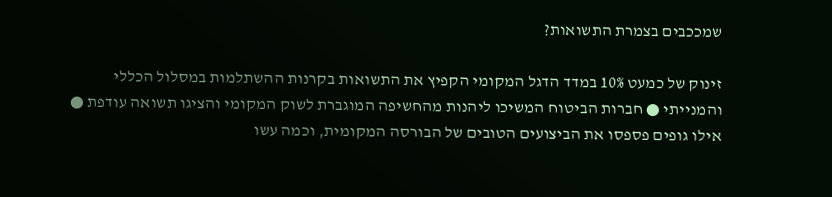שמככבים בצמרת התשואות?

זינוק של כמעט 10% במדד הדגל המקומי הקפיץ את התשואות בקרנות ההשתלמות במסלול הכללי והמנייתי ● חברות הביטוח המשיכו ליהנות מהחשיפה המוגברת לשוק המקומי והציגו תשואה עודפת ● אילו גופים פספסו את הביצועים הטובים של הבורסה המקומית, וכמה עשו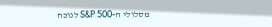מסלולי ה-S&P 500 לנוכח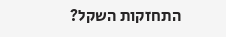התחזקות השקל?